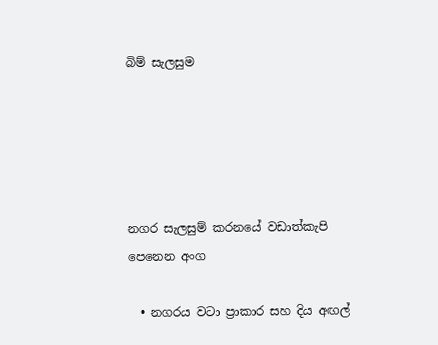බිම් සැලසුම





නගර සැලසුම් කරනයේ වඩාත්කැපි පෙනෙන අංග

  • නගරය වටා ප්‍රාකාර සහ දිය අඟල්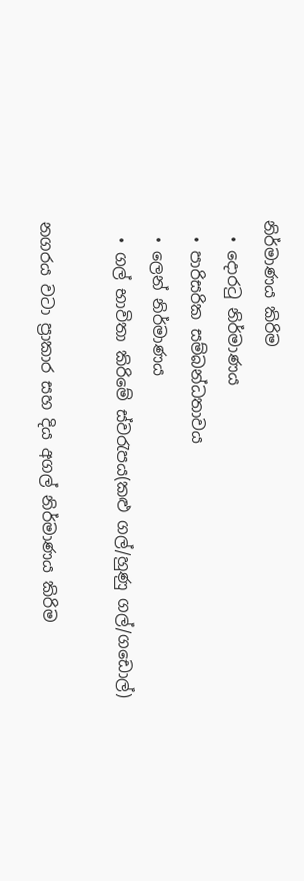නිර්මාණය කිරිම
  • දොරටු නිර්මාණය
  • පාරිසරික සම්බන්ධතාවය
  • ලෙන් නිර්මාණය
  • ගල් භාවිතා කිරිමේ ස්වරැපය(කළු ගල්/හුණු ගල්/ගඩොල්)

නගරය වටා ප්‍රාකාර සහ දිය අගල් නිර්මාණය කිරිම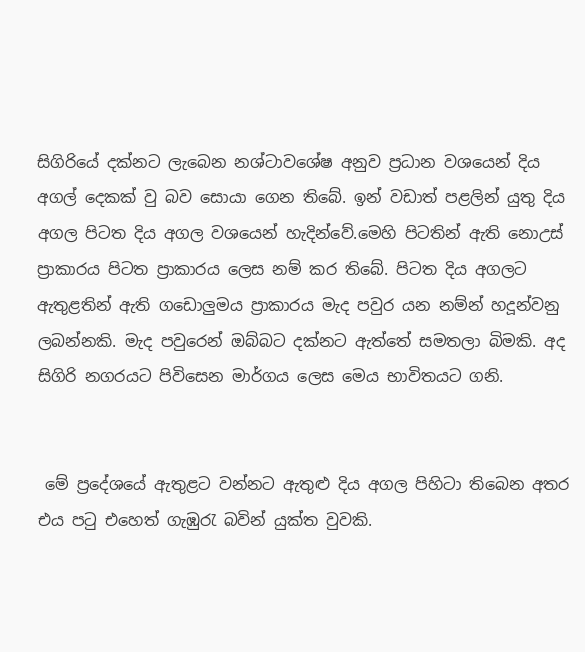සිගිරියේ දක්නට ලැබෙන නශ්ටාව‍ශේෂ අනුව ප්‍රධාන වශයෙන් දිය අගල් දෙකක් වු බව සොයා ගෙන තිබේ. ඉන් වඩාත් පළලින් යුතු දිය අගල පිටත දිය අගල වශයෙන් හැදින්වේ.මෙහි පිටතින් ඇති නොඋස් ප්‍රාකාරය පිටත ප්‍රාකාරය ලෙස නම් කර තිබේ. පිටත දිය අගලට ඇතුළතින් ඇති ගඩොලුමය ප්‍රාකාරය මැද පවුර යන නම්න් හදූන්වනු ලබන්නකි. මැද පවුරෙන් ඔබ්බට දක්නට ඇත්තේ සමතලා බිමකි. අද සිගිරි නගරයට පිවිසෙන මාර්ගය ලෙස මෙය භාවිතයට ගනි.


 මේ ප්‍රදේශයේ ඇතුළට වන්නට ඇතුළු දිය අගල පිහිටා ති‍‍බෙන අතර එය පටු එහෙත් ගැඹුරැ බවින් යුක්ත වුවකි.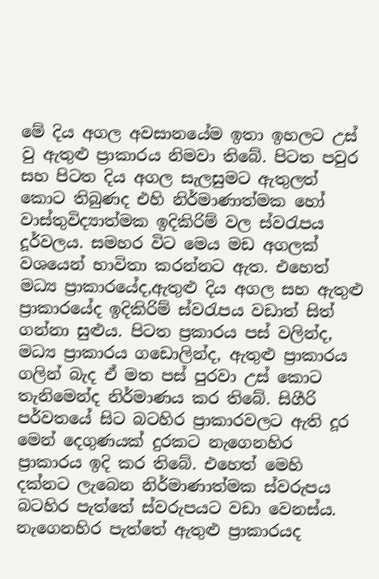මේ දිය අගල අවසානයේම ඉතා ඉහලට උස් වු ඇතුළු ප්‍රාකාරය නිමවා ති‍බේ. පිටත පවුර සහ පිටත දිය අගල සැලසුමට ඇතුලත් කොට තිබුණද එහි නිර්මාණාත්මක හෝ වාස්තුවිද්‍යාත්මක ඉදිකිරිම් වල ස්වරැපය දූර්වලය. සමහර විට මෙය මඩ අගලක් වශයෙන් භාවිතා කරන්නට ඇත. එහෙත් මධ්‍ය ප්‍රාකාරයේද,ඇතුළු දිය අගල සහ ඇතුළු ප්‍රාකාරයේද ඉදිකිරිම් ස්වරැපය වඩාත් සිත් ගන්නා සුළුය. පිටත ප්‍රකාරය පස් වලින්ද, මධ්‍ය ප්‍රාකාරය ගඩොලින්ද, ඇතුළු ප්‍රාකාරය ගලින් බැද ඒ මත පස් පුරවා උස් කොට තැනිමෙන්ද නිර්මාණය කර ති‍බේ. සිගීරි පර්වත‍යේ සිට බටහිර ප්‍රාකාරවලට ඇති දූර මෙන් දෙගුණයක් දුරකට නැගෙනහිර ප්‍රාකාරය ඉදි කර තිබේ. එහෙත් මෙහි දක්නට ලැ‍බෙන නිර්මාණාත්මක ස්වරුපය බටහිර පැත්තේ ස්වරුපයට වඩා වෙනස්ය. නැගෙනහිර පැත්තේ ඇතුළු ප්‍රාකාරයද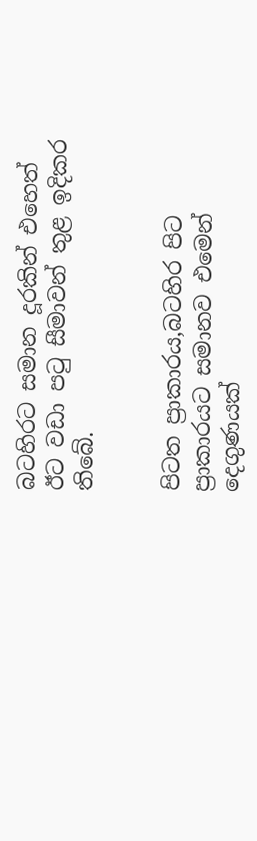බටහිරට සමාන දූරකින් එහෙත් ඊට වඩා පටු සීමාවන් තුළ ඉදිකර තිබේ.


පිටත ප්‍රාකාරය,බටහිර පිට ප්‍රාකාරයට සමානව එමෙන් දෙගුණයක්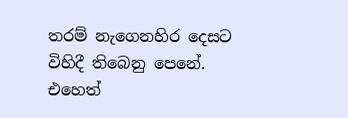තරම් නැගෙනහිර දෙසට විහිදී තිබෙනු පෙනේ. එහෙත්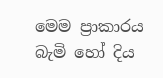මෙම ප්‍රාකාරය බැමි හෝ දිය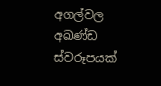අගල්වල අඛණ්ඩ ස්වරූපයක්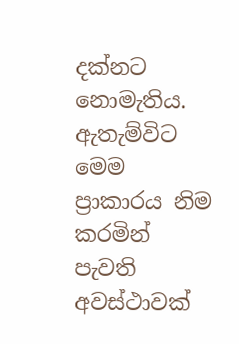දක්නට නොමැතිය. ඇතැම්විට මෙම ප්‍රාකාරය නිම කරමින් පැවති අවස්ථාවක්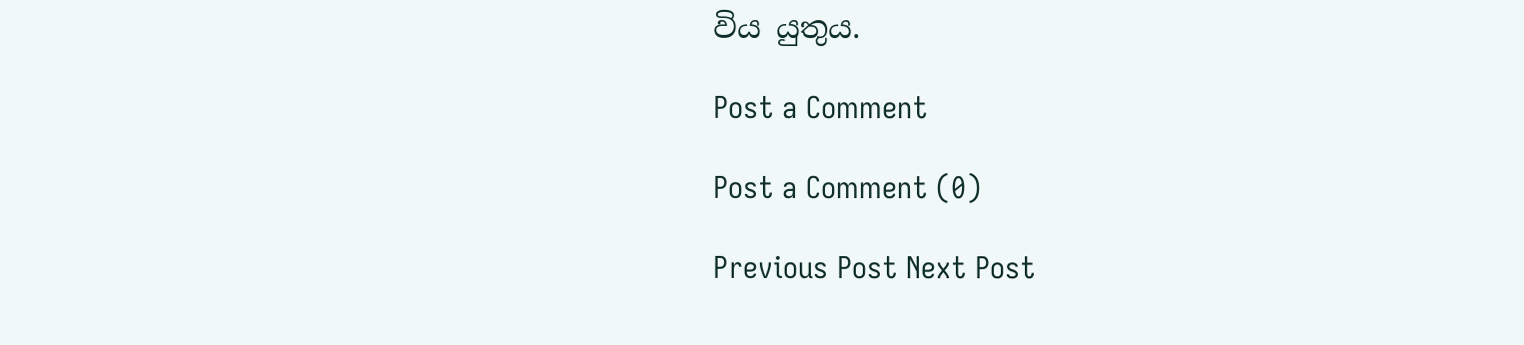විය යුතුය.

Post a Comment

Post a Comment (0)

Previous Post Next Post